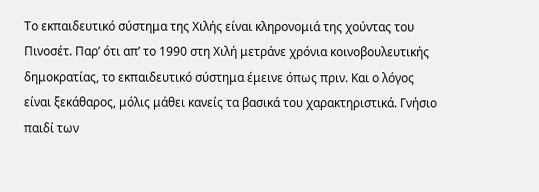Το εκπαιδευτικό σύστημα της Χιλής είναι κληρονομιά της χούντας του Πινοσέτ. Παρ’ ότι απ’ το 1990 στη Χιλή μετράνε χρόνια κοινοβουλευτικής δημοκρατίας, το εκπαιδευτικό σύστημα έμεινε όπως πριν. Και ο λόγος είναι ξεκάθαρος, μόλις μάθει κανείς τα βασικά του χαρακτηριστικά. Γνήσιο παιδί των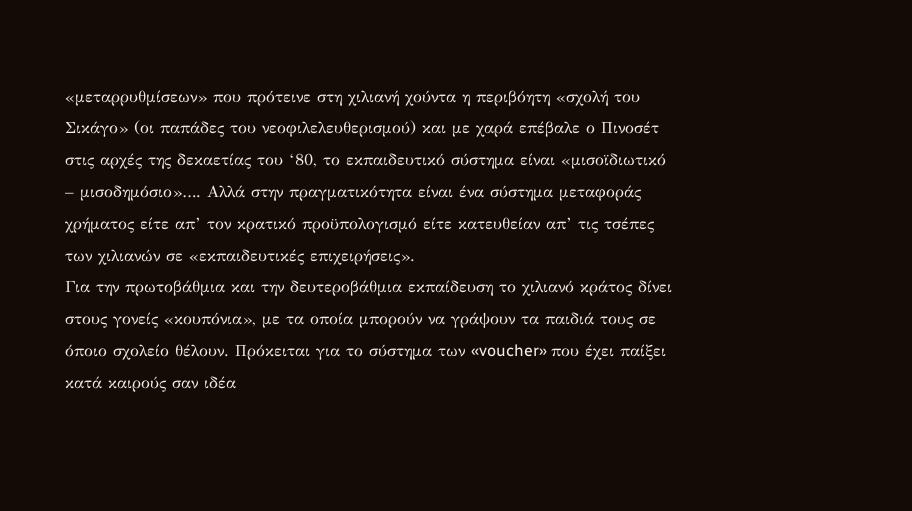«μεταρρυθμίσεων» που πρότεινε στη χιλιανή χούντα η περιβόητη «σχολή του Σικάγο» (οι παπάδες του νεοφιλελευθερισμού) και με χαρά επέβαλε ο Πινοσέτ στις αρχές της δεκαετίας του ‘80, το εκπαιδευτικό σύστημα είναι «μισοϊδιωτικό – μισοδημόσιο»…. Αλλά στην πραγματικότητα είναι ένα σύστημα μεταφοράς χρήματος είτε απ’ τον κρατικό προϋπολογισμό είτε κατευθείαν απ’ τις τσέπες των χιλιανών σε «εκπαιδευτικές επιχειρήσεις».
Για την πρωτοβάθμια και την δευτεροβάθμια εκπαίδευση το χιλιανό κράτος δίνει στους γονείς «κουπόνια», με τα οποία μπορούν να γράψουν τα παιδιά τους σε όποιο σχολείο θέλουν. Πρόκειται για το σύστημα των «voucher» που έχει παίξει κατά καιρούς σαν ιδέα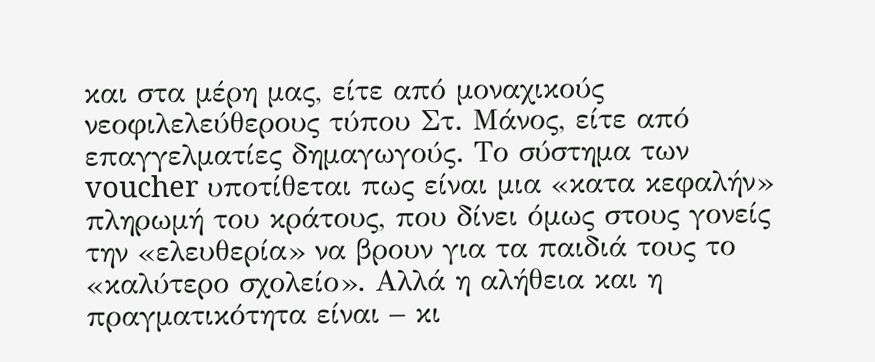και στα μέρη μας, είτε από μοναχικούς νεοφιλελεύθερους τύπου Στ. Μάνος, είτε από επαγγελματίες δημαγωγούς. Το σύστημα των voucher υποτίθεται πως είναι μια «κατα κεφαλήν» πληρωμή του κράτους, που δίνει όμως στους γονείς την «ελευθερία» να βρουν για τα παιδιά τους το «καλύτερο σχολείο». Αλλά η αλήθεια και η πραγματικότητα είναι – κι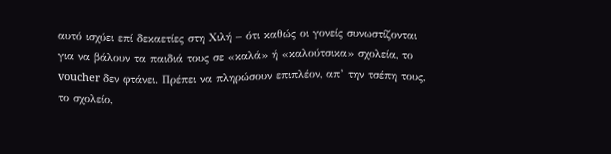αυτό ισχύει επί δεκαετίες στη Χιλή – ότι καθώς οι γονείς συνωστίζονται για να βάλουν τα παιδιά τους σε «καλά» ή «καλούτσικα» σχολεία, το voucher δεν φτάνει. Πρέπει να πληρώσουν επιπλέον, απ’ την τσέπη τους, το σχολείο,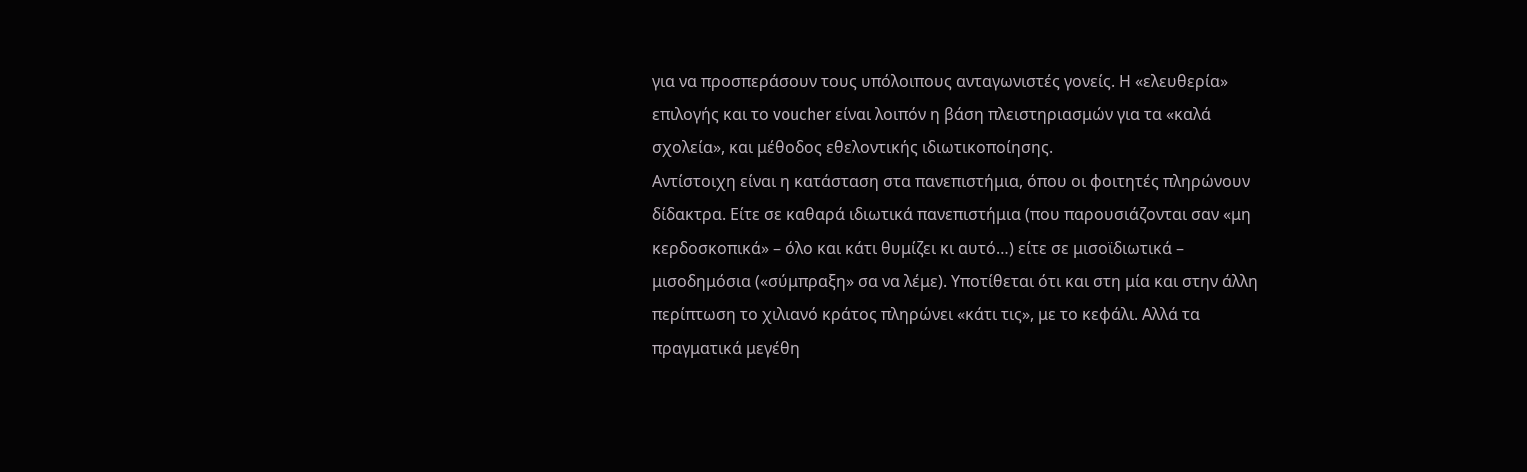για να προσπεράσουν τους υπόλοιπους ανταγωνιστές γονείς. Η «ελευθερία» επιλογής και το voucher είναι λοιπόν η βάση πλειστηριασμών για τα «καλά σχολεία», και μέθοδος εθελοντικής ιδιωτικοποίησης.
Αντίστοιχη είναι η κατάσταση στα πανεπιστήμια, όπου οι φοιτητές πληρώνουν δίδακτρα. Είτε σε καθαρά ιδιωτικά πανεπιστήμια (που παρουσιάζονται σαν «μη κερδοσκοπικά» – όλο και κάτι θυμίζει κι αυτό…) είτε σε μισοϊδιωτικά – μισοδημόσια («σύμπραξη» σα να λέμε). Υποτίθεται ότι και στη μία και στην άλλη περίπτωση το χιλιανό κράτος πληρώνει «κάτι τις», με το κεφάλι. Αλλά τα πραγματικά μεγέθη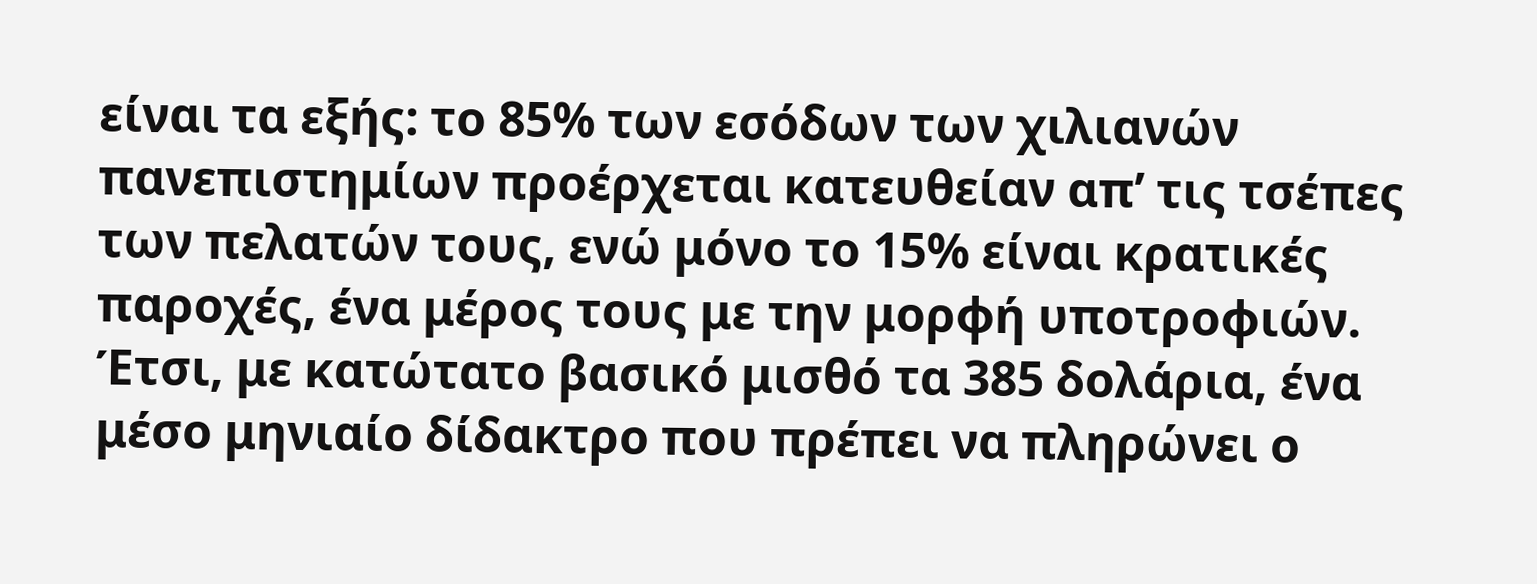είναι τα εξής: το 85% των εσόδων των χιλιανών πανεπιστημίων προέρχεται κατευθείαν απ’ τις τσέπες των πελατών τους, ενώ μόνο το 15% είναι κρατικές παροχές, ένα μέρος τους με την μορφή υποτροφιών. Έτσι, με κατώτατο βασικό μισθό τα 385 δολάρια, ένα μέσο μηνιαίο δίδακτρο που πρέπει να πληρώνει ο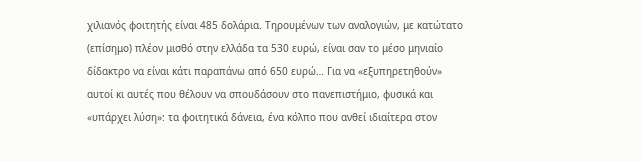χιλιανός φοιτητής είναι 485 δολάρια. Τηρουμένων των αναλογιών, με κατώτατο (επίσημο) πλέον μισθό στην ελλάδα τα 530 ευρώ, είναι σαν το μέσο μηνιαίο δίδακτρο να είναι κάτι παραπάνω από 650 ευρώ… Για να «εξυπηρετηθούν» αυτοί κι αυτές που θέλουν να σπουδάσουν στο πανεπιστήμιο, φυσικά και «υπάρχει λύση»: τα φοιτητικά δάνεια, ένα κόλπο που ανθεί ιδιαίτερα στον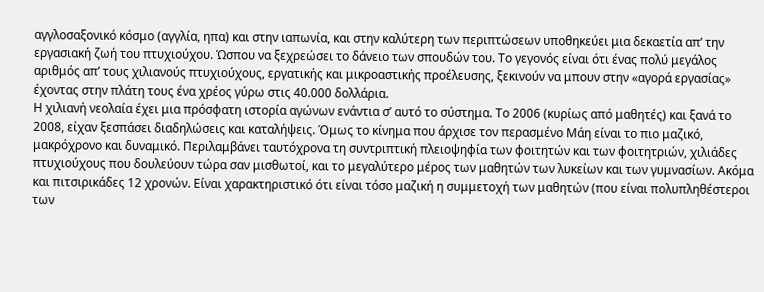αγγλοσαξονικό κόσμο (αγγλία, ηπα) και στην ιαπωνία, και στην καλύτερη των περιπτώσεων υποθηκεύει μια δεκαετία απ’ την εργασιακή ζωή του πτυχιούχου. Ώσπου να ξεχρεώσει το δάνειο των σπουδών του. Το γεγονός είναι ότι ένας πολύ μεγάλος αριθμός απ’ τους χιλιανούς πτυχιούχους, εργατικής και μικροαστικής προέλευσης, ξεκινούν να μπουν στην «αγορά εργασίας» έχοντας στην πλάτη τους ένα χρέος γύρω στις 40.000 δολλάρια.
Η χιλιανή νεολαία έχει μια πρόσφατη ιστορία αγώνων ενάντια σ’ αυτό το σύστημα. Το 2006 (κυρίως από μαθητές) και ξανά το 2008, είχαν ξεσπάσει διαδηλώσεις και καταλήψεις. Όμως το κίνημα που άρχισε τον περασμένο Μάη είναι το πιο μαζικό, μακρόχρονο και δυναμικό. Περιλαμβάνει ταυτόχρονα τη συντριπτική πλειοψηφία των φοιτητών και των φοιτητριών, χιλιάδες πτυχιούχους που δουλεύουν τώρα σαν μισθωτοί, και το μεγαλύτερο μέρος των μαθητών των λυκείων και των γυμνασίων. Ακόμα και πιτσιρικάδες 12 χρονών. Είναι χαρακτηριστικό ότι είναι τόσο μαζική η συμμετοχή των μαθητών (που είναι πολυπληθέστεροι των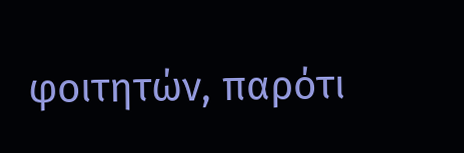φοιτητών, παρότι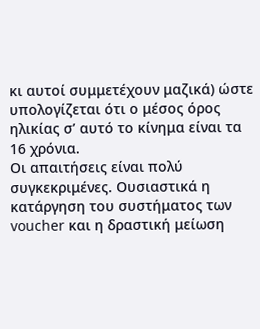κι αυτοί συμμετέχουν μαζικά) ώστε υπολογίζεται ότι ο μέσος όρος ηλικίας σ’ αυτό το κίνημα είναι τα 16 χρόνια.
Οι απαιτήσεις είναι πολύ συγκεκριμένες. Ουσιαστικά η κατάργηση του συστήματος των voucher και η δραστική μείωση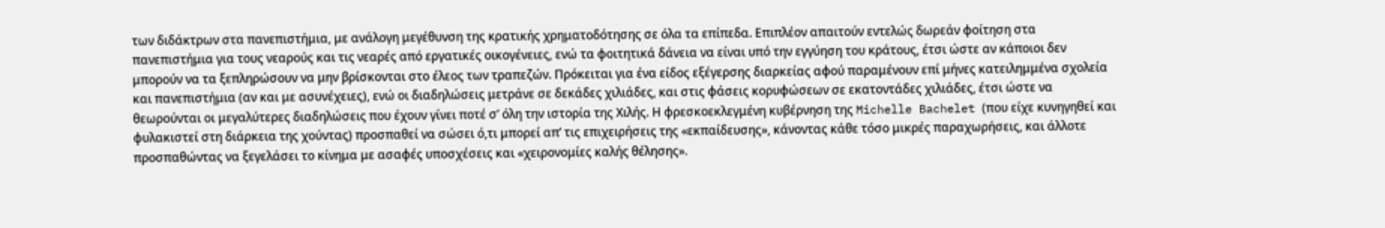των διδάκτρων στα πανεπιστήμια, με ανάλογη μεγέθυνση της κρατικής χρηματοδότησης σε όλα τα επίπεδα. Επιπλέον απαιτούν εντελώς δωρεάν φοίτηση στα πανεπιστήμια για τους νεαρούς και τις νεαρές από εργατικές οικογένειες, ενώ τα φοιτητικά δάνεια να είναι υπό την εγγύηση του κράτους, έτσι ώστε αν κάποιοι δεν μπορούν να τα ξεπληρώσουν να μην βρίσκονται στο έλεος των τραπεζών. Πρόκειται για ένα είδος εξέγερσης διαρκείας αφού παραμένουν επί μήνες κατειλημμένα σχολεία και πανεπιστήμια (αν και με ασυνέχειες), ενώ οι διαδηλώσεις μετράνε σε δεκάδες χιλιάδες, και στις φάσεις κορυφώσεων σε εκατοντάδες χιλιάδες, έτσι ώστε να θεωρούνται οι μεγαλύτερες διαδηλώσεις που έχουν γίνει ποτέ σ’ όλη την ιστορία της Χιλής. Η φρεσκοεκλεγμένη κυβέρνηση της Michelle Bachelet (που είχε κυνηγηθεί και φυλακιστεί στη διάρκεια της χούντας) προσπαθεί να σώσει ό,τι μπορεί απ’ τις επιχειρήσεις της «εκπαίδευσης», κάνοντας κάθε τόσο μικρές παραχωρήσεις, και άλλοτε προσπαθώντας να ξεγελάσει το κίνημα με ασαφές υποσχέσεις και «χειρονομίες καλής θέλησης».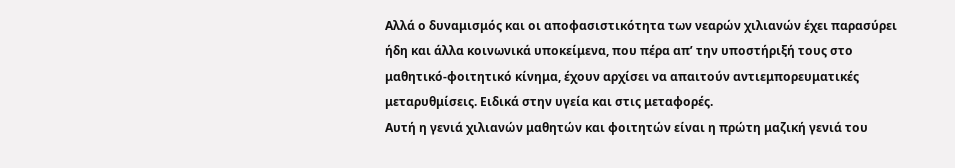Αλλά ο δυναμισμός και οι αποφασιστικότητα των νεαρών χιλιανών έχει παρασύρει ήδη και άλλα κοινωνικά υποκείμενα, που πέρα απ’ την υποστήριξή τους στο μαθητικό-φοιτητικό κίνημα, έχουν αρχίσει να απαιτούν αντιεμπορευματικές μεταρυθμίσεις. Ειδικά στην υγεία και στις μεταφορές.
Αυτή η γενιά χιλιανών μαθητών και φοιτητών είναι η πρώτη μαζική γενιά του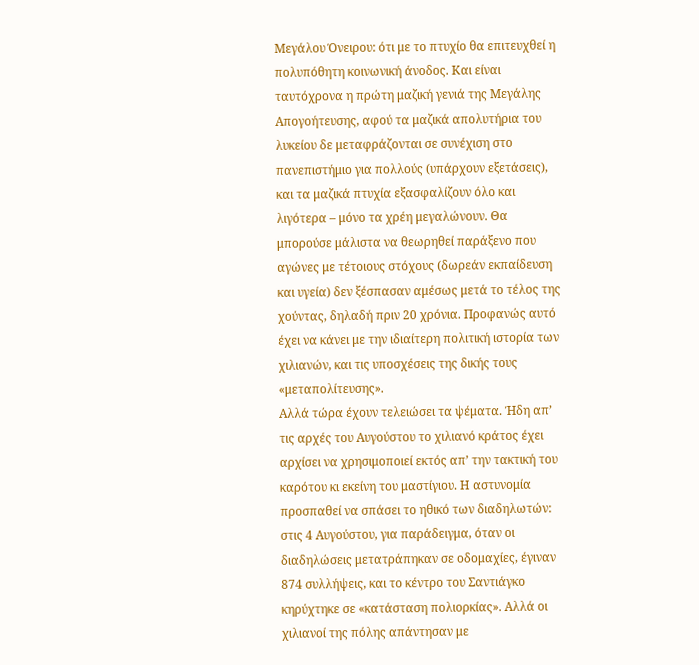Μεγάλου Όνειρου: ότι με το πτυχίο θα επιτευχθεί η πολυπόθητη κοινωνική άνοδος. Και είναι ταυτόχρονα η πρώτη μαζική γενιά της Μεγάλης Απογοήτευσης, αφού τα μαζικά απολυτήρια του λυκείου δε μεταφράζονται σε συνέχιση στο πανεπιστήμιο για πολλούς (υπάρχουν εξετάσεις), και τα μαζικά πτυχία εξασφαλίζουν όλο και λιγότερα – μόνο τα χρέη μεγαλώνουν. Θα μπορούσε μάλιστα να θεωρηθεί παράξενο που αγώνες με τέτοιους στόχους (δωρεάν εκπαίδευση και υγεία) δεν ξέσπασαν αμέσως μετά το τέλος της χούντας, δηλαδή πριν 20 χρόνια. Προφανώς αυτό έχει να κάνει με την ιδιαίτερη πολιτική ιστορία των χιλιανών, και τις υποσχέσεις της δικής τους «μεταπολίτευσης».
Αλλά τώρα έχουν τελειώσει τα ψέματα. Ήδη απ’ τις αρχές του Αυγούστου το χιλιανό κράτος έχει αρχίσει να χρησιμοποιεί εκτός απ’ την τακτική του καρότου κι εκείνη του μαστίγιου. Η αστυνομία προσπαθεί να σπάσει το ηθικό των διαδηλωτών: στις 4 Αυγούστου, για παράδειγμα, όταν οι διαδηλώσεις μετατράπηκαν σε οδομαχίες, έγιναν 874 συλλήψεις, και το κέντρο του Σαντιάγκο κηρύχτηκε σε «κατάσταση πολιορκίας». Αλλά οι χιλιανοί της πόλης απάντησαν με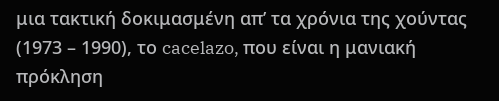μια τακτική δοκιμασμένη απ’ τα χρόνια της χούντας (1973 – 1990), το cacelazo, που είναι η μανιακή πρόκληση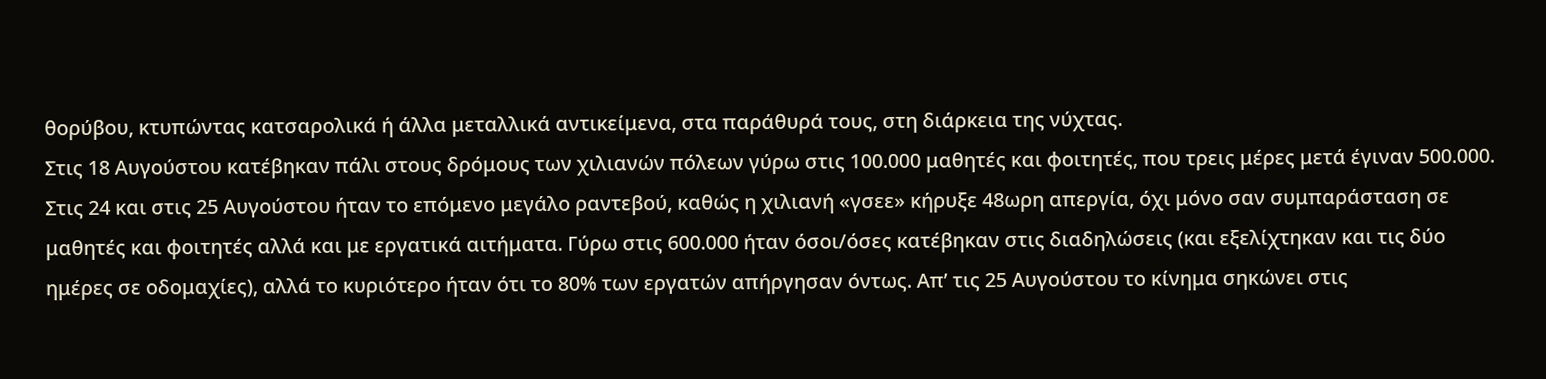θορύβου, κτυπώντας κατσαρολικά ή άλλα μεταλλικά αντικείμενα, στα παράθυρά τους, στη διάρκεια της νύχτας.
Στις 18 Αυγούστου κατέβηκαν πάλι στους δρόμους των χιλιανών πόλεων γύρω στις 100.000 μαθητές και φοιτητές, που τρεις μέρες μετά έγιναν 500.000. Στις 24 και στις 25 Αυγούστου ήταν το επόμενο μεγάλο ραντεβού, καθώς η χιλιανή «γσεε» κήρυξε 48ωρη απεργία, όχι μόνο σαν συμπαράσταση σε μαθητές και φοιτητές αλλά και με εργατικά αιτήματα. Γύρω στις 600.000 ήταν όσοι/όσες κατέβηκαν στις διαδηλώσεις (και εξελίχτηκαν και τις δύο ημέρες σε οδομαχίες), αλλά το κυριότερο ήταν ότι το 80% των εργατών απήργησαν όντως. Απ’ τις 25 Αυγούστου το κίνημα σηκώνει στις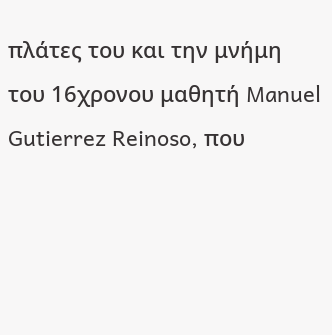πλάτες του και την μνήμη του 16χρονου μαθητή Manuel Gutierrez Reinoso, που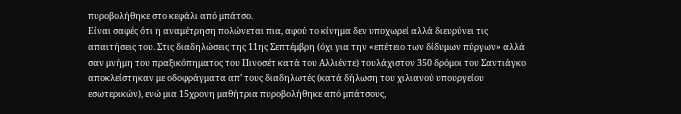πυροβολήθηκε στο κεφάλι από μπάτσο.
Είναι σαφές ότι η αναμέτρηση πολώνεται πια, αφού το κίνημα δεν υποχωρεί αλλά διευρύνει τις απαιτήσεις του. Στις διαδηλώσεις της 11ης Σεπτέμβρη (όχι για την «επέτειο των δίδυμων πύργων» αλλά σαν μνήμη του πραξικόπηματος του Πινοσέτ κατά του Αλλιέντε) τουλάχιστον 350 δρόμοι του Σαντιάγκο αποκλείστηκαν με οδοφράγματα απ’ τους διαδηλωτές (κατά δήλωση του χιλιανού υπουργείου εσωτερικών), ενώ μια 15χρονη μαθήτρια πυροβολήθηκε από μπάτσους,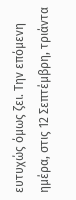ευτυχώς όμως ζει. Την επόμενη ημέρα, στις 12 Σεπτέμβρη, τριάντα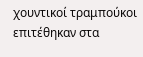χουντικοί τραμπούκοι επιτέθηκαν στα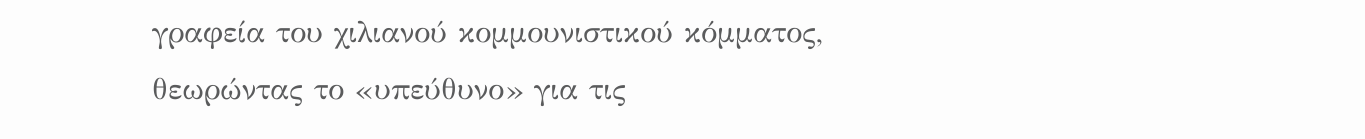γραφεία του χιλιανού κομμουνιστικού κόμματος, θεωρώντας το «υπεύθυνο» για τις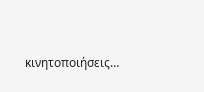κινητοποιήσεις…